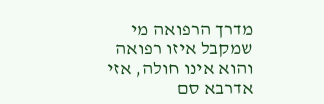מדרך הרפואה מי שמקבל איזו רפואה והוא אינו חולה, אזי אדרבא סם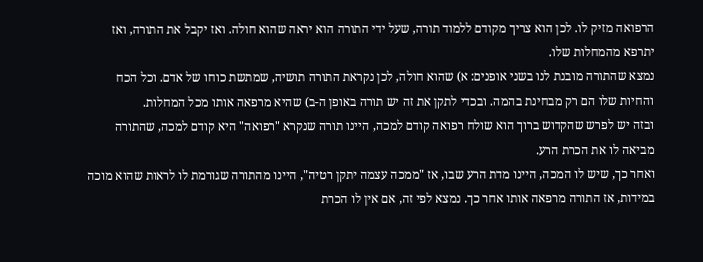הרפואה מזיק לו. לכן הוא צריך מקודם ללמוד תורה, שעל ידי התורה הוא יראה שהוא חולה. ואז יקבל את התורה, ואז יתרפא מהמחלות שלו.
נמצא שהתורה מובנת לנו בשני אופנים: א) שהוא חולה, לכן נקראת התורה תושיה, שמתשת כוחו של אדם. וכל הכח והחיות שלו הם רק מבחינת בהמה. ובכדי לתקן את זה יש תורה באופן ה-ב) שהיא מרפאה אותו מכל המחלות.
ובזה יש לפרש שהקדוש ברוך הוא שולח רפואה קודם למכה, היינו תורה שנקרא "רפואה" היא קודם למכה, שהתורה מביאה לו את הכרת הרע.
ואחר כך, שיש לו המכה, היינו מדת הרע שבו, אז "ממכה עצמה יתקן רטיה", היינו מהתורה שגורמת לו לראות שהוא מוכה במידות, אז התורה מרפאה אותו אחר כך. נמצא לפי זה, אם אין לו הכרת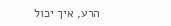הרע, איך יכול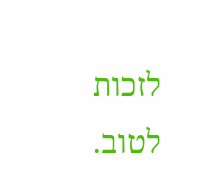לזכות לטוב.